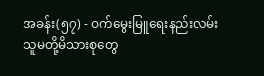အခန်း(၅၇) - ဝက်မွေးမြူရေးနည်းလမ်း
သူမတို့မိသားစုတွေ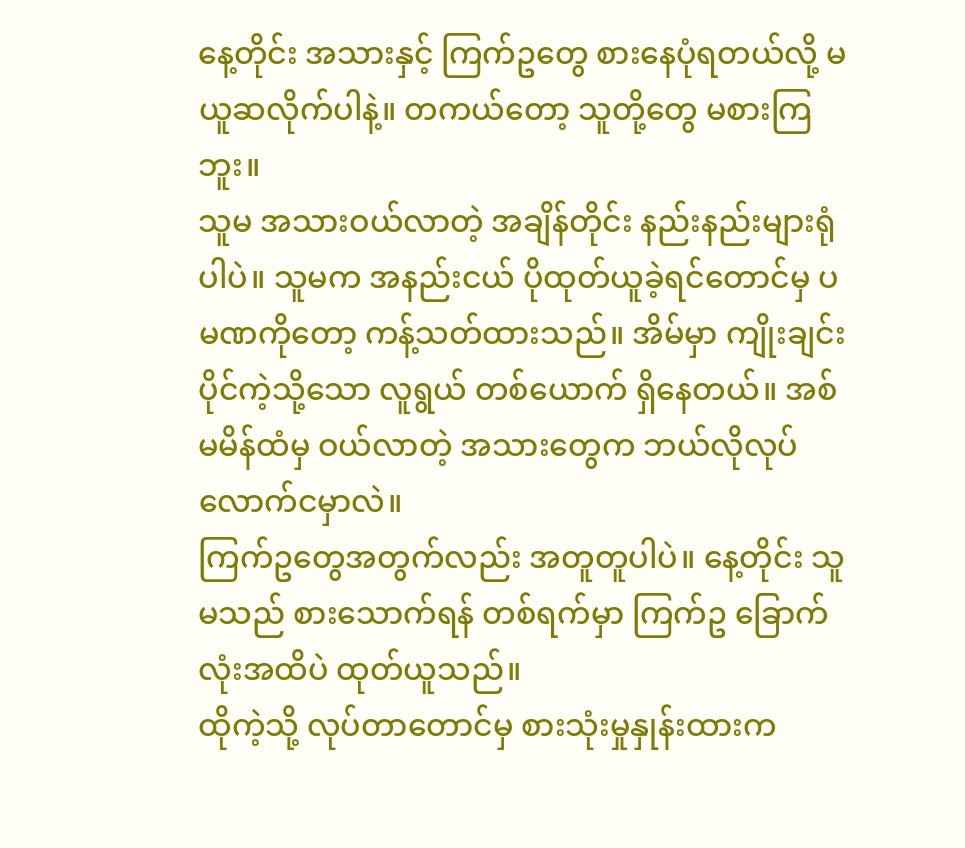နေ့တိုင်း အသားနှင့် ကြက်ဥတွေ စားနေပုံရတယ်လို့ မယူဆလိုက်ပါနဲ့။ တကယ်တော့ သူတို့တွေ မစားကြဘူး။
သူမ အသားဝယ်လာတဲ့ အချိန်တိုင်း နည်းနည်းများရုံပါပဲ။ သူမက အနည်းငယ် ပိုထုတ်ယူခဲ့ရင်တောင်မှ ပမဏကိုတော့ ကန့်သတ်ထားသည်။ အိမ်မှာ ကျိုးချင်းပိုင်ကဲ့သို့သော လူရွယ် တစ်ယောက် ရှိနေတယ်။ အစ်မမိန်ထံမှ ဝယ်လာတဲ့ အသားတွေက ဘယ်လိုလုပ် လောက်ငမှာလဲ။
ကြက်ဥတွေအတွက်လည်း အတူတူပါပဲ။ နေ့တိုင်း သူမသည် စားသောက်ရန် တစ်ရက်မှာ ကြက်ဥ ခြောက်လုံးအထိပဲ ထုတ်ယူသည်။
ထိုကဲ့သို့ လုပ်တာတောင်မှ စားသုံးမှုနှုန်းထားက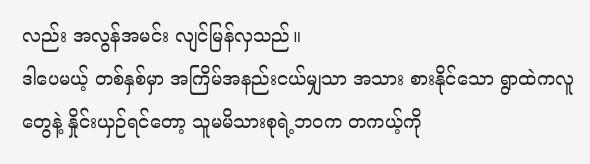လည်း အလွန်အမင်း လျင်မြန်လှသည်။
ဒါပေမယ့် တစ်နှစ်မှာ အကြိမ်အနည်းငယ်မျှသာ အသား စားနိုင်သော ရွာထဲကလူတွေနဲ့ နှိုင်းယှဉ်ရင်တော့ သူမမိသားစုရဲ့ဘဝက တကယ့်ကို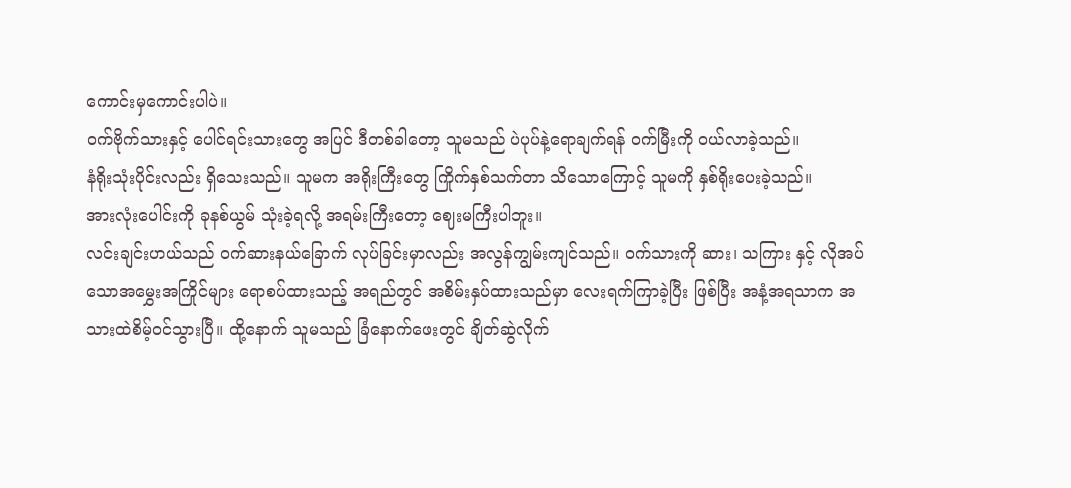ကောင်းမှကောင်းပါပဲ။
ဝက်ဗိုက်သားနှင့် ပေါင်ရင်းသားတွေ အပြင် ဒီတစ်ခါတော့ သူမသည် ပဲပုပ်နဲ့ရောချက်ရန် ဝက်မြီးကို ဝယ်လာခဲ့သည်။
နံရိုးသုံးပိုင်းလည်း ရှိသေးသည်။ သူမက အရိုးကြီးတွေ ကြိုက်နှစ်သက်တာ သိသောကြောင့် သူမကို နှစ်ရိုးပေးခဲ့သည်။
အားလုံးပေါင်းကို ခုနစ်ယွမ် သုံးခဲ့ရလို့ အရမ်းကြီးတော့ ဈေးမကြီးပါဘူး။
လင်းချင်းဟယ်သည် ဝက်ဆားနယ်ခြောက် လုပ်ခြင်းမှာလည်း အလွန်ကျွမ်းကျင်သည်။ ဝက်သားကို ဆား၊ သကြား နှင့် လိုအပ်သောအမွှေးအကြိုင်များ ရောစပ်ထားသည့် အရည်တွင် အစိမ်းနှပ်ထားသည်မှာ လေးရက်ကြာခဲ့ပြီး ဖြစ်ပြီး အနံ့အရသာက အသားထဲစိမ့်ဝင်သွားပြီ။ ထို့နောက် သူမသည် ခြံနောက်ဖေးတွင် ချိတ်ဆွဲလိုက်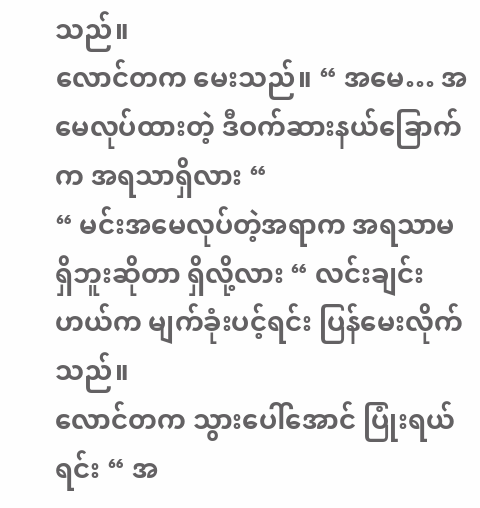သည်။
လောင်တက မေးသည်။ “ အမေ… အမေလုပ်ထားတဲ့ ဒီဝက်ဆားနယ်ခြောက်က အရသာရှိလား “
“ မင်းအမေလုပ်တဲ့အရာက အရသာမရှိဘူးဆိုတာ ရှိလို့လား “ လင်းချင်းဟယ်က မျက်ခုံးပင့်ရင်း ပြန်မေးလိုက်သည်။
လောင်တက သွားပေါ်အောင် ပြုံးရယ်ရင်း “ အ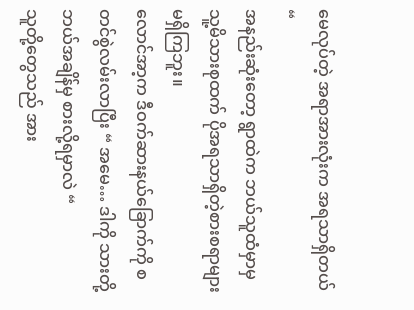မေလုပ်တဲ့ အရာအားလုံးက အရသာရှိတယ် “
အနည်းဆုံးတော့ ရွာထဲက ဘယ်သူထံမှာမှ သူ့မိသားစုထက် ပိုအရသာရှိတဲ့စားစရာများ မရှိကြဘူး။
လောင်အာ့က ဒီဝက်ဆားနယ်ခြောက်ကို စတင်စွဲလမ်းလာပြီး “ အမေ… ဒါကို သားတို့ ဘယ်အချိန်မှ စားလို့ရမှာလဲ “
သူတို့တွေသည် အား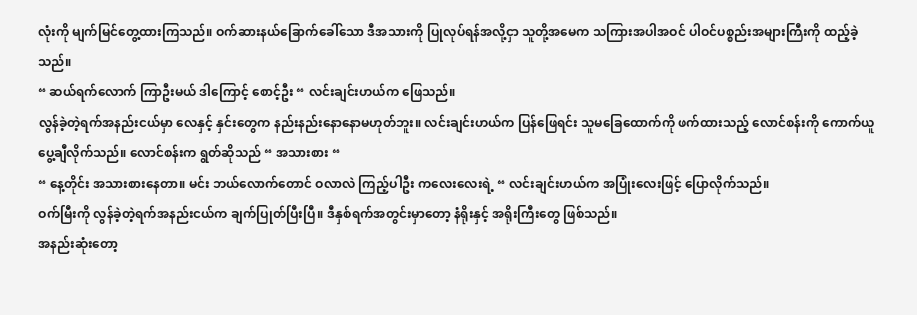လုံးကို မျက်မြင်တွေ့ထားကြသည်။ ဝက်ဆားနယ်ခြောက်ခေါ်သော ဒီအသားကို ပြုလုပ်ရန်အလို့ငှာ သူတို့အမေက သကြားအပါအဝင် ပါဝင်ပစ္စည်းအများကြီးကို ထည့်ခဲ့သည်။
“ ဆယ်ရက်လောက် ကြာဦးမယ် ဒါကြောင့် စောင့်ဦး “ လင်းချင်းဟယ်က ဖြေသည်။
လွန်ခဲ့တဲ့ရက်အနည်းငယ်မှာ လေနှင့် နှင်းတွေက နည်းနည်းနောနောမဟုတ်ဘူး။ လင်းချင်းဟယ်က ပြန်ဖြေရင်း သူမခြေထောက်ကို ဖက်ထားသည့် လောင်စန်းကို ကောက်ယူပွေ့ချီလိုက်သည်။ လောင်စန်းက ရွတ်ဆိုသည် “ အသားစား “
“ နေ့တိုင်း အသားစားနေတာ။ မင်း ဘယ်လောက်တောင် ဝလာလဲ ကြည့်ပါဦး ကလေးလေးရဲ့ “ လင်းချင်းဟယ်က အပြုံးလေးဖြင့် ပြောလိုက်သည်။
ဝက်မြီးကို လွန်ခဲ့တဲ့ရက်အနည်းငယ်က ချက်ပြုတ်ပြီးပြီ။ ဒီနှစ်ရက်အတွင်းမှာတော့ နံရိုးနှင့် အရိုးကြီးတွေ ဖြစ်သည်။
အနည်းဆုံးတော့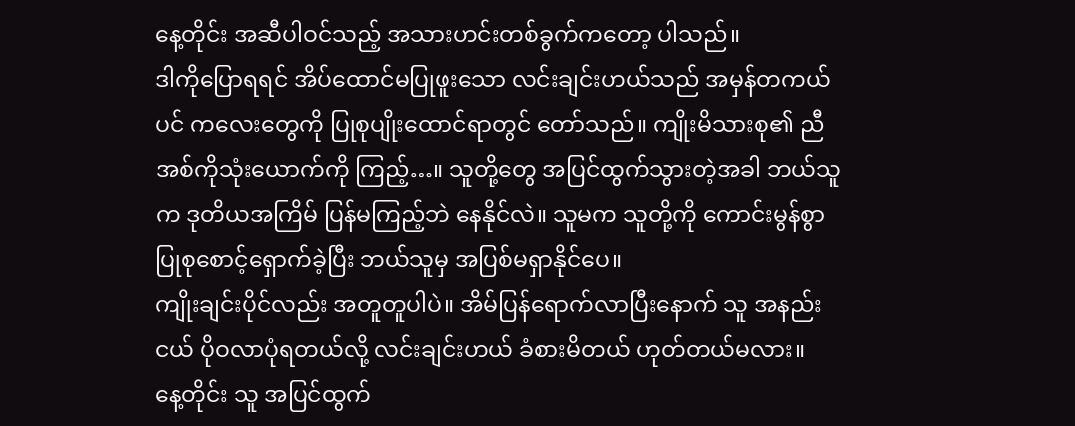နေ့တိုင်း အဆီပါဝင်သည့် အသားဟင်းတစ်ခွက်ကတော့ ပါသည်။
ဒါကိုပြောရရင် အိပ်ထောင်မပြုဖူးသော လင်းချင်းဟယ်သည် အမှန်တကယ်ပင် ကလေးတွေကို ပြုစုပျိုးထောင်ရာတွင် တော်သည်။ ကျိုးမိသားစု၏ ညီအစ်ကိုသုံးယောက်ကို ကြည့်…။ သူတို့တွေ အပြင်ထွက်သွားတဲ့အခါ ဘယ်သူက ဒုတိယအကြိမ် ပြန်မကြည့်ဘဲ နေနိုင်လဲ။ သူမက သူတို့ကို ကောင်းမွန်စွာ ပြုစုစောင့်ရှောက်ခဲ့ပြီး ဘယ်သူမှ အပြစ်မရှာနိုင်ပေ။
ကျိုးချင်းပိုင်လည်း အတူတူပါပဲ။ အိမ်ပြန်ရောက်လာပြီးနောက် သူ အနည်းငယ် ပိုဝလာပုံရတယ်လို့ လင်းချင်းဟယ် ခံစားမိတယ် ဟုတ်တယ်မလား။
နေ့တိုင်း သူ အပြင်ထွက်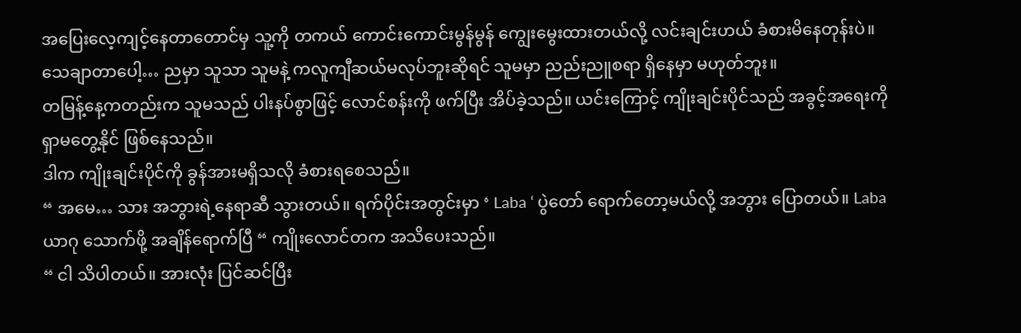အပြေးလေ့ကျင့်နေတာတောင်မှ သူ့ကို တကယ် ကောင်းကောင်းမွန်မွန် ကျွေးမွေးထားတယ်လို့ လင်းချင်းဟယ် ခံစားမိနေတုန်းပဲ။ သေချာတာပေါ့… ညမှာ သူသာ သူမနဲ့ ကလူကျီဆယ်မလုပ်ဘူးဆိုရင် သူမမှာ ညည်းညူစရာ ရှိနေမှာ မဟုတ်ဘူး။
တမြန့်နေ့ကတည်းက သူမသည် ပါးနပ်စွာဖြင့် လောင်စန်းကို ဖက်ပြီး အိပ်ခဲ့သည်။ ယင်းကြောင့် ကျိုးချင်းပိုင်သည် အခွင့်အရေးကို ရှာမတွေ့နိုင် ဖြစ်နေသည်။
ဒါက ကျိုးချင်းပိုင်ကို ခွန်အားမရှိသလို ခံစားရစေသည်။
“ အမေ… သား အဘွားရဲ့နေရာဆီ သွားတယ်။ ရက်ပိုင်းအတွင်းမှာ ‘ Laba ‘ ပွဲတော် ရောက်တော့မယ်လို့ အဘွား ပြောတယ်။ Laba ယာဂု သောက်ဖို့ အချိန်ရောက်ပြီ “ ကျိုးလောင်တက အသိပေးသည်။
“ ငါ သိပါတယ်။ အားလုံး ပြင်ဆင်ပြီး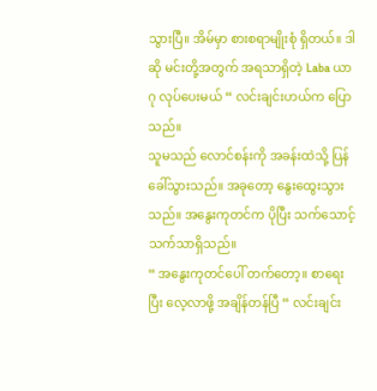သွားပြီ။ အိမ်မှာ စားစရာမျိုးစုံ ရှိတယ်။ ဒါဆို မင်းတို့အတွက် အရသာရှိတဲ့ Laba ယာဂု လုပ်ပေးမယ် “ လင်းချင်းဟယ်က ပြောသည်။
သူမသည် လောင်စန်းကို အခန်းထဲသို့ ပြန်ခေါ်သွားသည်။ အခုတော့ နွေးထွေးသွားသည်။ အနွေးကုတင်က ပိုပြီး သက်သောင့်သက်သာရှိသည်။
“ အနွေးကုတင်ပေါ် တက်တော့။ စာရေးပြီး လေ့လာဖို့ အချိန်တန်ပြီ “ လင်းချင်း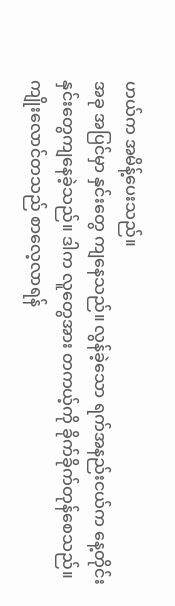ဟယ်က အမိန့်ပေးသည်။
အခု အပြင်မှာ နှင်းတွေ ကျနေသည်။ လွန်ခဲ့သော ရက်အနည်းငယ်က နေ့တိုင်း နှင်းတွေကျနေခဲ့သည်။ ဒါက လူတွေအား တကယ့်ကို ခိုက်ခိုက်တုန်စေသည်။
ကျိုးလောင်တသည် စာလေ့လာရန်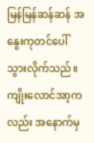မြန်မြန်ဆန်ဆန် အနွေးကုတင်ပေါ် သွားလိုက်သည်။ ကျိုးလောင်အာ့ကလည်း အနောက်မှ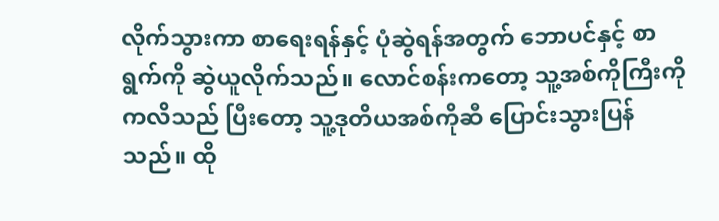လိုက်သွားကာ စာရေးရန်နှင့် ပုံဆွဲရန်အတွက် ဘောပင်နှင့် စာရွက်ကို ဆွဲယူလိုက်သည်။ လောင်စန်းကတော့ သူ့အစ်ကိုကြီးကို ကလိသည် ပြီးတော့ သူ့ဒုတိယအစ်ကိုဆီ ပြောင်းသွားပြန်သည်။ ထို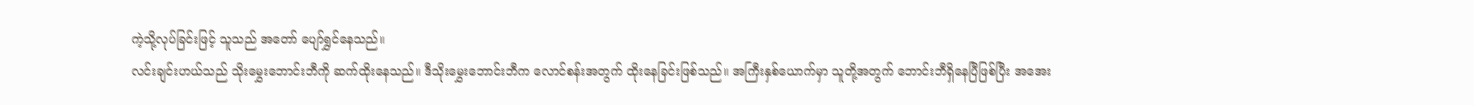ကဲ့သို့လုပ်ခြင်းဖြင့် သူသည် အတော် ပျော်ရွှင်နေသည်။
လင်းချင်းဟယ်သည် သိုးမွှေးဘောင်းဘီကို ဆက်ထိုးနေသည်။ ဒီသိုးမွှေးဘောင်းဘီက လောင်စန်းအတွက် ထိုးနေခြင်းဖြစ်သည်။ အကြီးနှစ်ယောက်မှာ သူတို့အတွက် ဘောင်းဘီရှိနေပြီဖြစ်ပြီး အအေး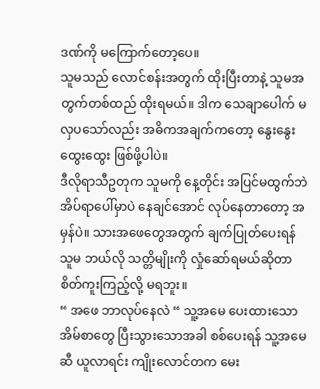ဒဏ်ကို မကြောက်တော့ပေ။
သူမသည် လောင်စန်းအတွက် ထိုးပြီးတာနဲ့ သူမအတွက်တစ်ထည် ထိုးရမယ်။ ဒါက သေချာပေါက် မလှပသော်လည်း အဓိကအချက်ကတော့ နွေးနွေးထွေးထွေး ဖြစ်ဖို့ပါပဲ။
ဒီလိုရာသီဥတုက သူမကို နေ့တိုင်း အပြင်မထွက်ဘဲ အိပ်ရာပေါ်မှာပဲ နေချင်အောင် လုပ်နေတာတော့ အမှန်ပဲ။ သားအဖေတွေအတွက် ချက်ပြုတ်ပေးရန် သူမ ဘယ်လို သတ္တိမျိုးကို လှုံဆော်ရမယ်ဆိုတာ စိတ်ကူးကြည့်လို့ မရဘူး။
“ အဖေ ဘာလုပ်နေလဲ “ သူ့အမေ ပေးထားသော အိမ်စာတွေ ပြီးသွားသောအခါ စစ်ပေးရန် သူ့အမေဆီ ယူလာရင်း ကျိုးလောင်တက မေး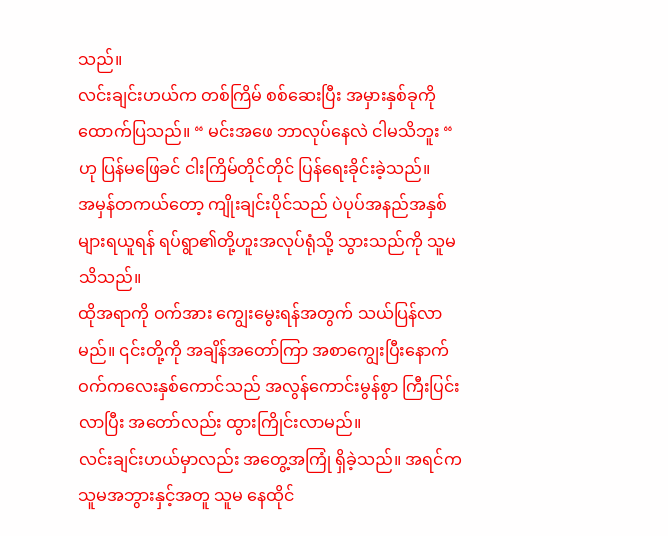သည်။
လင်းချင်းဟယ်က တစ်ကြိမ် စစ်ဆေးပြီး အမှားနှစ်ခုကို ထောက်ပြသည်။ “ မင်းအဖေ ဘာလုပ်နေလဲ ငါမသိဘူး “ ဟု ပြန်မဖြေခင် ငါးကြိမ်တိုင်တိုင် ပြန်ရေးခိုင်းခဲ့သည်။
အမှန်တကယ်တော့ ကျိုးချင်းပိုင်သည် ပဲပုပ်အနည်အနှစ်များရယူရန် ရပ်ရွာ၏တို့ဟူးအလုပ်ရုံသို့ သွားသည်ကို သူမ သိသည်။
ထိုအရာကို ဝက်အား ကျွေးမွေးရန်အတွက် သယ်ပြန်လာမည်။ ၎င်းတို့ကို အချိန်အတော်ကြာ အစာကျွေးပြီးနောက် ဝက်ကလေးနှစ်ကောင်သည် အလွန်ကောင်းမွန်စွာ ကြီးပြင်းလာပြီး အတော်လည်း ထွားကြိုင်းလာမည်။
လင်းချင်းဟယ်မှာလည်း အတွေ့အကြုံ ရှိခဲ့သည်။ အရင်က သူမအဘွားနှင့်အတူ သူမ နေထိုင်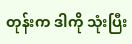တုန်းက ဒါကို သုံးပြီး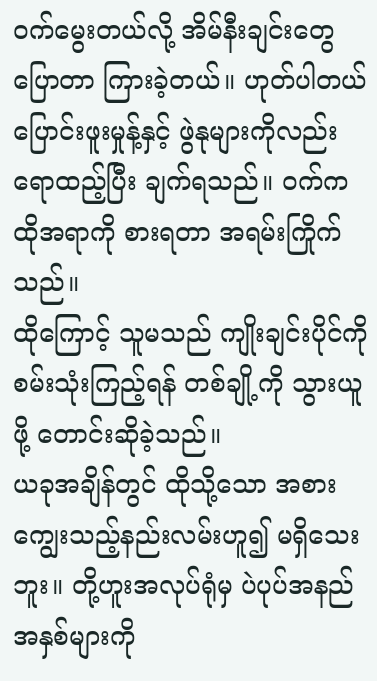ဝက်မွေးတယ်လို့ အိမ်နီးချင်းတွေ ပြောတာ ကြားခဲ့တယ်။ ဟုတ်ပါတယ် ပြောင်းဖူးမှုန့်နှင့် ဖွဲနုများကိုလည်း ရောထည့်ပြီး ချက်ရသည်။ ဝက်က ထိုအရာကို စားရတာ အရမ်းကြိုက်သည်။
ထိုကြောင့် သူမသည် ကျိုးချင်းပိုင်ကို စမ်းသုံးကြည့်ရန် တစ်ချို့ကို သွားယူဖို့ တောင်းဆိုခဲ့သည်။
ယခုအချိန်တွင် ထိုသို့သော အစားကျွေးသည့်နည်းလမ်းဟူ၍ မရှိသေးဘူး။ တို့ဟူးအလုပ်ရုံမှ ပဲပုပ်အနည်အနှစ်များကို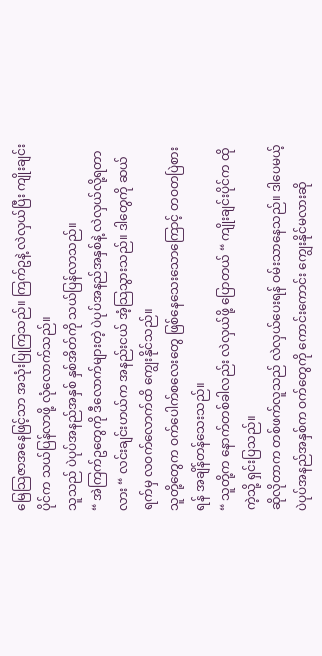မြေသြဇာအနေဖြင့်သာ အသုံးပြုကြသည်။ ကြက်ဥနဲ့ လဲလှယ်ပြီး ကျိုးချင်းပိုင်က သယ်ပြန်လာဖို့ လုံလောက်သည်။
သူသည် ပဲပုပ်အနည်အနှစ် နှစ်အိတ်ကို သယ်ပြန်လာသည်။
“ အဲကြက်ဥတွေကို ဒီလောက်များတဲ့ ပဲပုပ်အနည်အနှစ်နဲ့ လဲလှယ်လို့ရတာလား “ လင်းချင်းဟယ်က အနည်းငယ် အံ့သြသွားသည်။ ဒါတွေကို ဆယ်ရက်မှ လဝက်လောက်ထိ ကျွေးနိုင်သည်။
သူတို့တွေက ဝက်ပေါက်စလေးတွေ ဖြစ်နေသေးသောကြောင့် တဝတပြဲစားရန် အချိန်တန်သေးသည်။
“ သူတို့က နောက်တစ်ခါလည်း လဲလှယ်ဖို့ ပြောတယ် “ ကျိုးချင်းပိုင်က ထိုကဲ့သို့ ရှင်းပြသည်။
ဆိုလိုတာက တစ်ဖက်လူသည် လဲလှယ်ပေးရန် ဝမ်းသာနေသည်။ ဒါပေမယ့် ပဲပုပ်အနည်အနှစ်က ဝက်တွေကို ကောင်းကောင်း ကျွေးနိုင်မလားဆို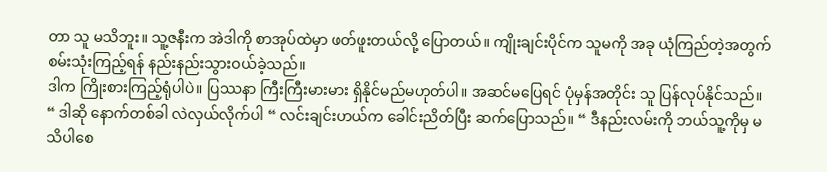တာ သူ မသိဘူး။ သူ့ဇနီးက အဲဒါကို စာအုပ်ထဲမှာ ဖတ်ဖူးတယ်လို့ ပြောတယ်။ ကျိုးချင်းပိုင်က သူမကို အခု ယုံကြည်တဲ့အတွက် စမ်းသုံးကြည့်ရန် နည်းနည်းသွားဝယ်ခဲ့သည်။
ဒါက ကြိုးစားကြည့်ရုံပါပဲ။ ပြဿနာ ကြီးကြီးမားမား ရှိနိုင်မည်မဟုတ်ပါ။ အဆင်မပြေရင် ပုံမှန်အတိုင်း သူ ပြန်လုပ်နိုင်သည်။
“ ဒါဆို နောက်တစ်ခါ လဲလှယ်လိုက်ပါ “ လင်းချင်းဟယ်က ခေါင်းညိတ်ပြီး ဆက်ပြောသည်။ “ ဒီနည်းလမ်းကို ဘယ်သူ့ကိုမှ မသိပါစေ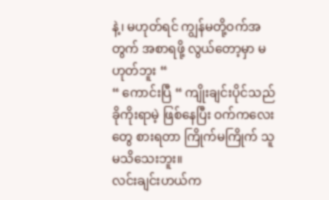နဲ့၊ မဟုတ်ရင် ကျွန်မတို့ဝက်အတွက် အစာရဖို့ လွယ်တော့မှာ မဟုတ်ဘူး “
“ ကောင်းပြီ “ ကျိုးချင်းပိုင်သည် ခိုကိုးရာမဲ့ ဖြစ်နေပြီး ဝက်ကလေးတွေ စားရတာ ကြိုက်မကြိုက် သူ မသိသေးဘူး။
လင်းချင်းဟယ်က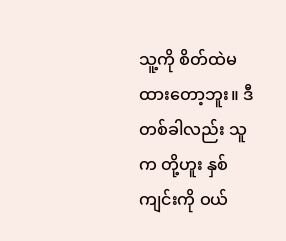သူ့ကို စိတ်ထဲမထားတော့ဘူး။ ဒီတစ်ခါလည်း သူက တို့ဟူး နှစ်ကျင်းကို ဝယ်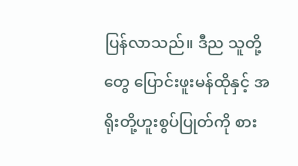ပြန်လာသည်။ ဒီည သူတို့တွေ ပြောင်းဖူးမန်ထိုနှင့် အရိုးတို့ဟူးစွပ်ပြုတ်ကို စား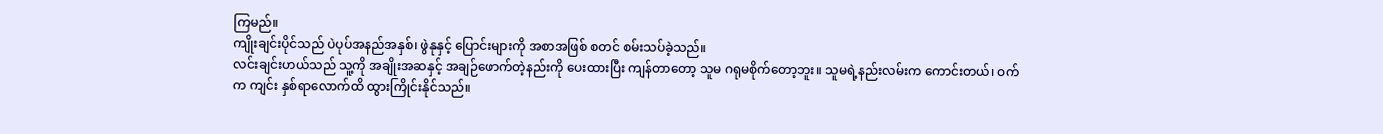ကြမည်။
ကျိုးချင်းပိုင်သည် ပဲပုပ်အနည်အနှစ်၊ ဖွဲနုနှင့် ပြောင်းများကို အစာအဖြစ် စတင် စမ်းသပ်ခဲ့သည်။
လင်းချင်းဟယ်သည် သူ့ကို အချိုးအဆနှင့် အချဉ်ဖောက်တဲ့နည်းကို ပေးထားပြီး ကျန်တာတော့ သူမ ဂရုမစိုက်တော့ဘူး။ သူမရဲ့နည်းလမ်းက ကောင်းတယ်၊ ဝက်က ကျင်း နှစ်ရာလောက်ထိ ထွားကြိုင်းနိုင်သည်။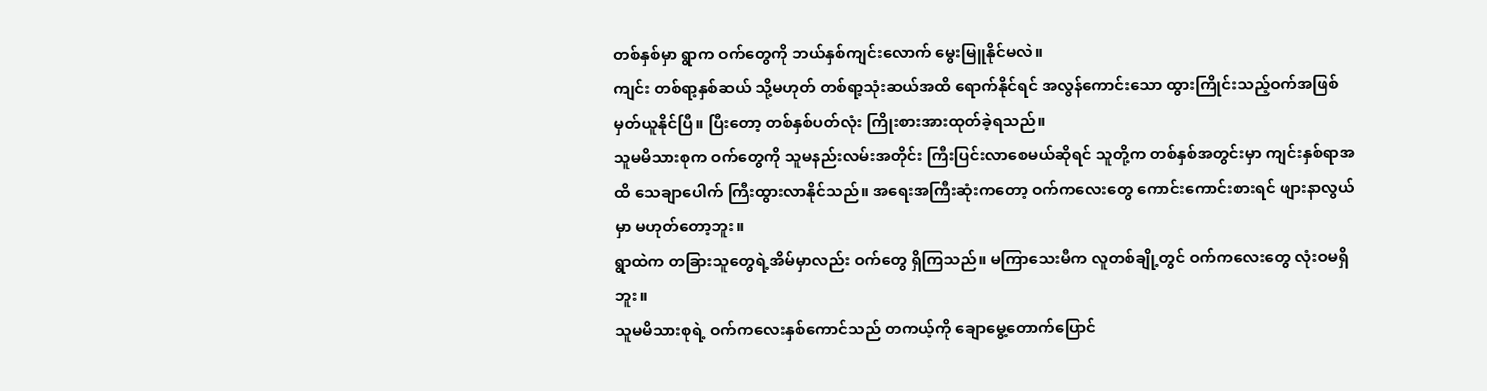တစ်နှစ်မှာ ရွာက ဝက်တွေကို ဘယ်နှစ်ကျင်းလောက် မွေးမြူနိုင်မလဲ။
ကျင်း တစ်ရာ့နှစ်ဆယ် သို့မဟုတ် တစ်ရာ့သုံးဆယ်အထိ ရောက်နိုင်ရင် အလွန်ကောင်းသော ထွားကြိုင်းသည့်ဝက်အဖြစ် မှတ်ယူနိုင်ပြီ။ ပြီးတော့ တစ်နှစ်ပတ်လုံး ကြိုးစားအားထုတ်ခဲ့ရသည်။
သူမမိသားစုက ဝက်တွေကို သူမနည်းလမ်းအတိုင်း ကြီးပြင်းလာစေမယ်ဆိုရင် သူတို့က တစ်နှစ်အတွင်းမှာ ကျင်းနှစ်ရာအထိ သေချာပေါက် ကြီးထွားလာနိုင်သည်။ အရေးအကြီးဆုံးကတော့ ဝက်ကလေးတွေ ကောင်းကောင်းစားရင် ဖျားနာလွယ်မှာ မဟုတ်တော့ဘူး။
ရွာထဲက တခြားသူတွေရဲ့အိမ်မှာလည်း ဝက်တွေ ရှိကြသည်။ မကြာသေးမီက လူတစ်ချို့တွင် ဝက်ကလေးတွေ လုံးဝမရှိဘူး။
သူမမိသားစုရဲ့ ဝက်ကလေးနှစ်ကောင်သည် တကယ့်ကို ချောမွေ့တောက်ပြောင်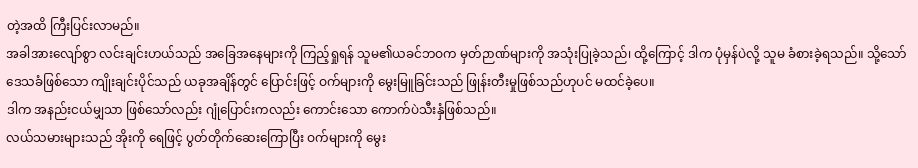တဲ့အထိ ကြီးပြင်းလာမည်။
အခါအားလျော်စွာ လင်းချင်းဟယ်သည် အခြေအနေများကို ကြည့်ရှုရန် သူမ၏ယခင်ဘဝက မှတ်ဉာဏ်များကို အသုံးပြုခဲ့သည်၊ ထို့ကြောင့် ဒါက ပုံမှန်ပဲလို့ သူမ ခံစားခဲ့ရသည်။ သို့သော် ဒေသခံဖြစ်သော ကျိုးချင်းပိုင်သည် ယခုအချိန်တွင် ပြောင်းဖြင့် ဝက်များကို မွေးမြူခြင်းသည် ဖြုန်းတီးမှုဖြစ်သည်ဟုပင် မထင်ခဲ့ပေ။
ဒါက အနည်းငယ်မျှသာ ဖြစ်သော်လည်း ဂျုံပြောင်းကလည်း ကောင်းသော ကောက်ပဲသီးနှံဖြစ်သည်။
လယ်သမားများသည် အိုးကို ရေဖြင့် ပွတ်တိုက်ဆေးကြောပြီး ဝက်များကို မွေး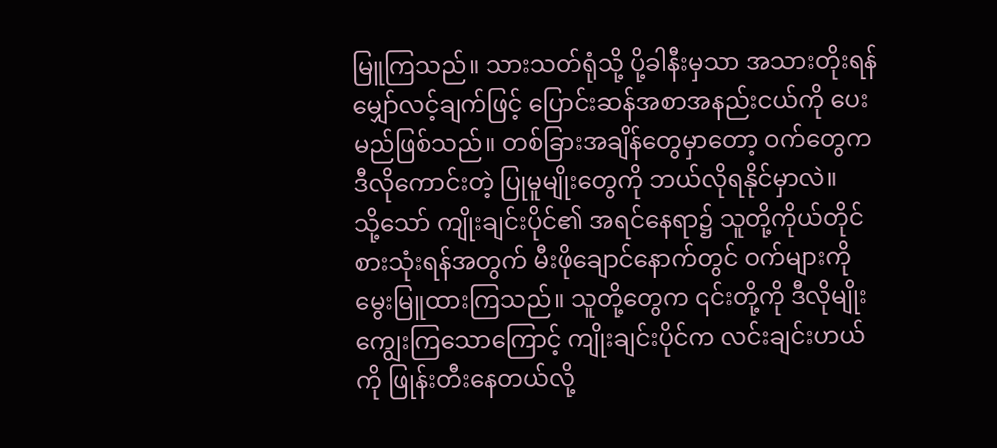မြူကြသည်။ သားသတ်ရုံသို့ ပို့ခါနီးမှသာ အသားတိုးရန် မျှော်လင့်ချက်ဖြင့် ပြောင်းဆန်အစာအနည်းငယ်ကို ပေးမည်ဖြစ်သည်။ တစ်ခြားအချိန်တွေမှာတော့ ဝက်တွေက ဒီလိုကောင်းတဲ့ ပြုမူမျိုးတွေကို ဘယ်လိုရနိုင်မှာလဲ။
သို့သော် ကျိုးချင်းပိုင်၏ အရင်နေရာ၌ သူတို့ကိုယ်တိုင် စားသုံးရန်အတွက် မီးဖိုချောင်နောက်တွင် ဝက်များကို မွေးမြူထားကြသည်။ သူတို့တွေက ၎င်းတို့ကို ဒီလိုမျိုး ကျွေးကြသောကြောင့် ကျိုးချင်းပိုင်က လင်းချင်းဟယ်ကို ဖြုန်းတီးနေတယ်လို့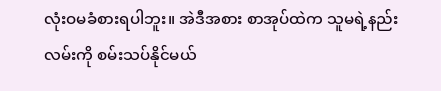လုံးဝမခံစားရပါဘူး။ အဲဒီအစား စာအုပ်ထဲက သူမရဲ့နည်းလမ်းကို စမ်းသပ်နိုင်မယ်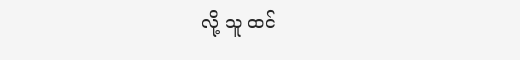လို့ သူ ထင်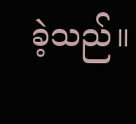ခဲ့သည်။